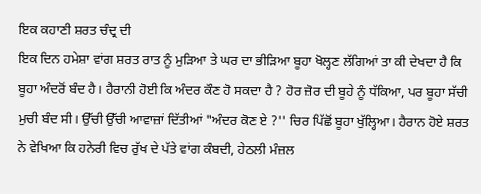ਇਕ ਕਹਾਣੀ ਸ਼ਰਤ ਚੰਦ੍ਰ ਦੀ
ਇਕ ਦਿਨ ਹਮੇਸ਼ਾ ਵਾਂਗ ਸ਼ਰਤ ਰਾਤ ਨੂੰ ਮੁੜਿਆ ਤੇ ਘਰ ਦਾ ਭੀੜਿਆ ਬੂਹਾ ਖੋਲ੍ਹਣ ਲੱਗਿਆਂ ਤਾ ਕੀ ਦੇਖਦਾ ਹੈ ਕਿ ਬੂਹਾ ਅੰਦਰੋਂ ਬੰਦ ਹੈ। ਹੈਰਾਨੀ ਹੋਈ ਕਿ ਅੰਦਰ ਕੌਣ ਹੋ ਸਕਦਾ ਹੈ ? ਹੋਰ ਜ਼ੋਰ ਦੀ ਬੂਹੇ ਨੂੰ ਧੱਕਿਆ, ਪਰ ਬੂਹਾ ਸੱਚੀ ਮੁਚੀ ਬੰਦ ਸੀ। ਉੱਚੀ ਉੱਚੀ ਆਵਾਜ਼ਾਂ ਦਿੱਤੀਆਂ "ਅੰਦਰ ਕੋਣ ਏ ?'' ਚਿਰ ਪਿੱਛੋਂ ਬੂਹਾ ਖੁੱਲ੍ਹਿਆ। ਹੈਰਾਨ ਹੋਏ ਸ਼ਰਤ ਨੇ ਵੇਖਿਆ ਕਿ ਹਨੇਰੀ ਵਿਚ ਰੁੱਖ ਦੇ ਪੱਤੇ ਵਾਂਗ ਕੰਬਦੀ, ਹੇਠਲੀ ਮੰਜ਼ਲ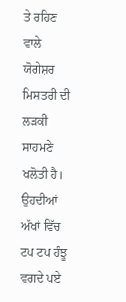ਤੇ ਰਹਿਣ ਵਾਲੇ ਯੋਗੇਸ਼ਰ ਮਿਸਤਰੀ ਦੀ ਲੜਕੀ ਸਾਹਮਣੇ ਖਲੋਤੀ ਹੈ। ਉਹਦੀਆਂ ਅੱਖਾਂ ਵਿੱਚ ਟਪ ਟਪ ਹੰਝੂ ਵਗਦੇ ਪਏ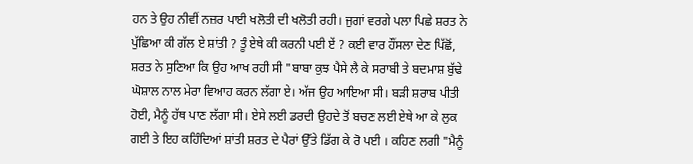ਹਨ ਤੇ ਉਹ ਨੀਵੀਂ ਨਜ਼ਰ ਪਾਈ ਖਲੋਤੀ ਦੀ ਖਲੋਤੀ ਰਹੀ। ਜੁਗਾਂ ਵਰਗੇ ਪਲਾ ਪਿਛੇ ਸ਼ਰਤ ਨੇ ਪੁੱਛਿਆ ਕੀ ਗੱਲ ਏ ਸ਼ਾਂਤੀ ? ਤੂੰ ਏਥੇ ਕੀ ਕਰਨੀ ਪਈ ਏਂ ? ਕਈ ਵਾਰ ਹੌਂਸਲਾ ਦੇਣ ਪਿੱਛੋਂ, ਸ਼ਰਤ ਨੇ ਸੁਣਿਆ ਕਿ ਉਹ ਆਖ ਰਹੀ ਸੀ "ਬਾਬਾ ਕੁਝ ਪੈਸੇ ਲੈ ਕੇ ਸਰਾਬੀ ਤੇ ਬਦਮਾਸ਼ ਬੁੱਢੇ ਘੋਸ਼ਾਲ ਨਾਲ ਮੇਰਾ ਵਿਆਹ ਕਰਨ ਲੱਗਾ ਏ। ਅੱਜ ਉਹ ਆਇਆ ਸੀ। ਬੜੀ ਸ਼ਰਾਬ ਪੀਤੀ ਹੋਈ, ਮੈਨੂੰ ਹੱਥ ਪਾਣ ਲੱਗਾ ਸੀ। ਏਸੇ ਲਈ ਡਰਦੀ ਉਹਦੇ ਤੋਂ ਬਚਣ ਲਈ ਏਥੇ ਆ ਕੇ ਲੁਕ ਗਈ ਤੇ ਇਹ ਕਹਿੰਦਿਆਂ ਸ਼ਾਂਤੀ ਸ਼ਰਤ ਦੇ ਪੈਰਾਂ ਉੱਤੇ ਡਿੱਗ ਕੇ ਰੋ ਪਈ । ਕਹਿਣ ਲਗੀ "ਮੈਨੂੰ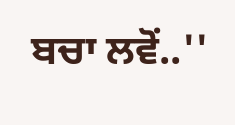ਬਚਾ ਲਵੋਂ..''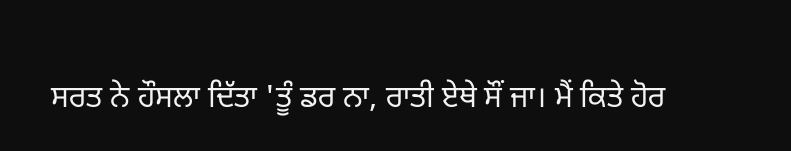ਸਰਤ ਨੇ ਹੌਸਲਾ ਦਿੱਤਾ 'ਤੂੰ ਡਰ ਨਾ, ਰਾਤੀ ਏਥੇ ਸੌਂ ਜਾ। ਮੈਂ ਕਿਤੇ ਹੋਰ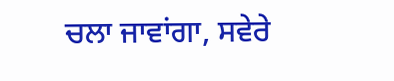ਚਲਾ ਜਾਵਾਂਗਾ, ਸਵੇਰੇ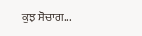ਕੁਝ ਸੋਚਾਗ...